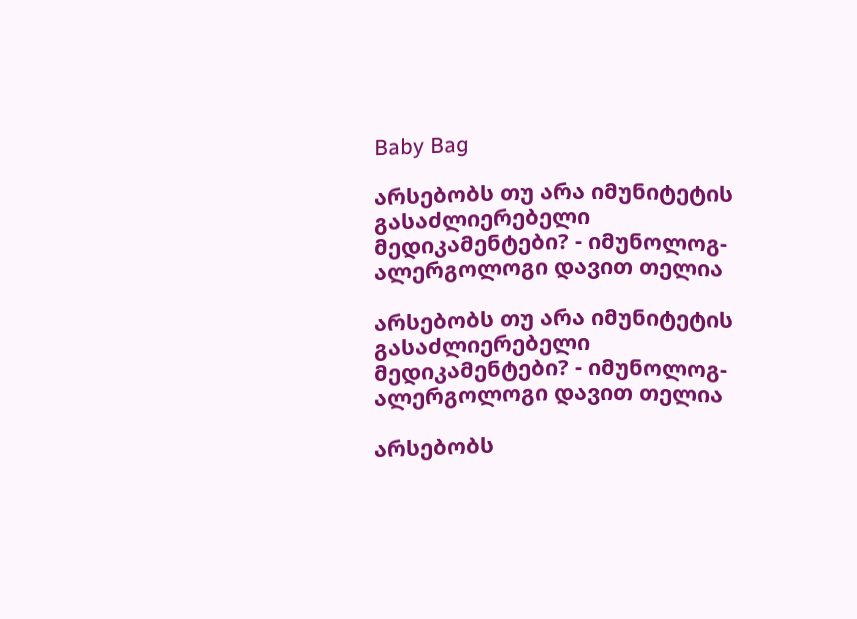Baby Bag

არსებობს თუ არა იმუნიტეტის გასაძლიერებელი მედიკამენტები? - იმუნოლოგ-ალერგოლოგი დავით თელია

არსებობს თუ არა იმუნიტეტის გასაძლიერებელი მედიკამენტები? - იმუნოლოგ-ალერგოლოგი დავით თელია

არსებობს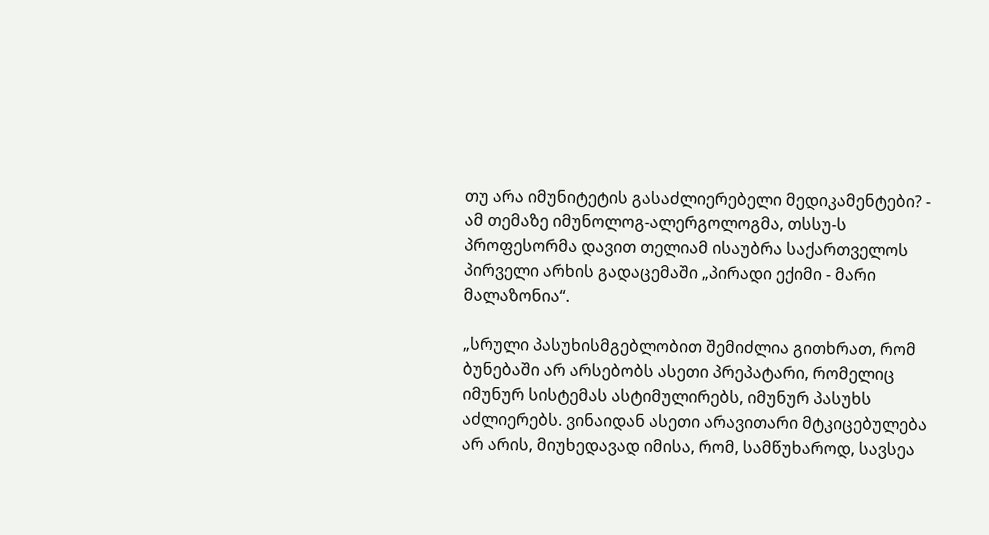თუ არა იმუნიტეტის გასაძლიერებელი მედიკამენტები? - ამ თემაზე იმუნოლოგ-ალერგოლოგმა, თსსუ-ს პროფესორმა დავით თელიამ ისაუბრა საქართველოს პირველი არხის გადაცემაში „პირადი ექიმი - მარი მალაზონია“.

„სრული პასუხისმგებლობით შემიძლია გითხრათ, რომ ბუნებაში არ არსებობს ასეთი პრეპატარი, რომელიც იმუნურ სისტემას ასტიმულირებს, იმუნურ პასუხს აძლიერებს. ვინაიდან ასეთი არავითარი მტკიცებულება არ არის, მიუხედავად იმისა, რომ, სამწუხაროდ, სავსეა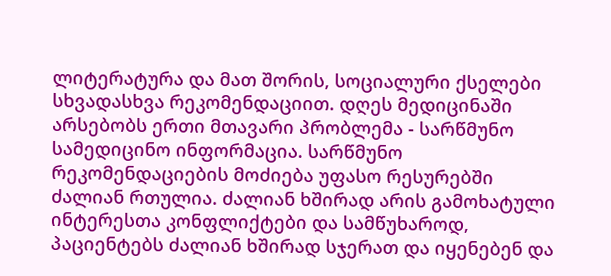ლიტერატურა და მათ შორის, სოციალური ქსელები სხვადასხვა რეკომენდაციით. დღეს მედიცინაში არსებობს ერთი მთავარი პრობლემა - სარწმუნო სამედიცინო ინფორმაცია. სარწმუნო რეკომენდაციების მოძიება უფასო რესურებში ძალიან რთულია. ძალიან ხშირად არის გამოხატული ინტერესთა კონფლიქტები და სამწუხაროდ, პაციენტებს ძალიან ხშირად სჯერათ და იყენებენ და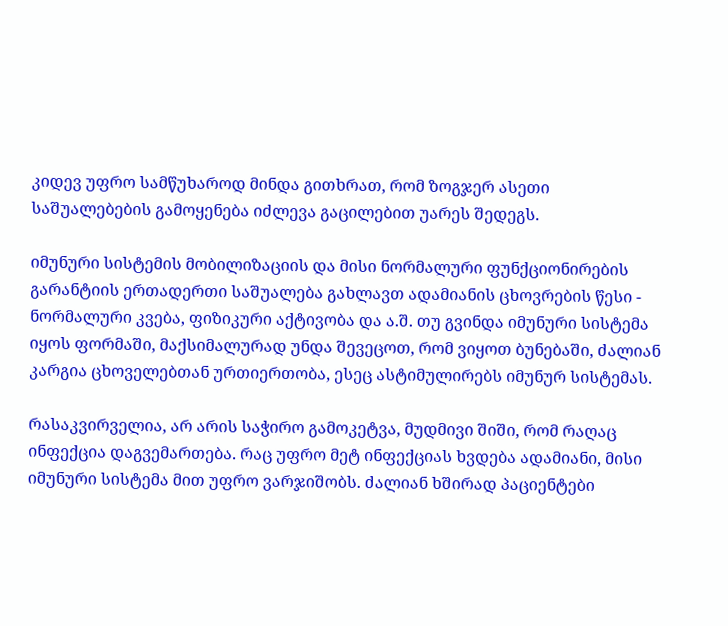კიდევ უფრო სამწუხაროდ მინდა გითხრათ, რომ ზოგჯერ ასეთი საშუალებების გამოყენება იძლევა გაცილებით უარეს შედეგს.

იმუნური სისტემის მობილიზაციის და მისი ნორმალური ფუნქციონირების გარანტიის ერთადერთი საშუალება გახლავთ ადამიანის ცხოვრების წესი - ნორმალური კვება, ფიზიკური აქტივობა და ა.შ. თუ გვინდა იმუნური სისტემა იყოს ფორმაში, მაქსიმალურად უნდა შევეცოთ, რომ ვიყოთ ბუნებაში, ძალიან კარგია ცხოველებთან ურთიერთობა, ესეც ასტიმულირებს იმუნურ სისტემას.

რასაკვირველია, არ არის საჭირო გამოკეტვა, მუდმივი შიში, რომ რაღაც ინფექცია დაგვემართება. რაც უფრო მეტ ინფექციას ხვდება ადამიანი, მისი იმუნური სისტემა მით უფრო ვარჯიშობს. ძალიან ხშირად პაციენტები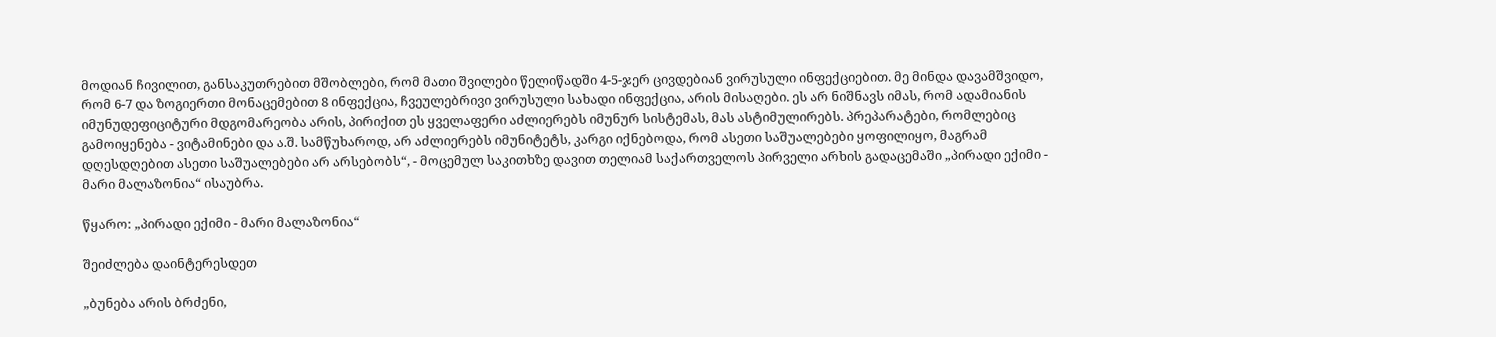მოდიან ჩივილით, განსაკუთრებით მშობლები, რომ მათი შვილები წელიწადში 4-5-ჯერ ცივდებიან ვირუსული ინფექციებით. მე მინდა დავამშვიდო, რომ 6-7 და ზოგიერთი მონაცემებით 8 ინფექცია, ჩვეულებრივი ვირუსული სახადი ინფექცია, არის მისაღები. ეს არ ნიშნავს იმას, რომ ადამიანის იმუნუდეფიციტური მდგომარეობა არის, პირიქით ეს ყველაფერი აძლიერებს იმუნურ სისტემას, მას ასტიმულირებს. პრეპარატები, რომლებიც გამოიყენება - ვიტამინები და ა.შ. სამწუხაროდ, არ აძლიერებს იმუნიტეტს, კარგი იქნებოდა, რომ ასეთი საშუალებები ყოფილიყო, მაგრამ დღესდღებით ასეთი საშუალებები არ არსებობს“, - მოცემულ საკითხზე დავით თელიამ საქართველოს პირველი არხის გადაცემაში „პირადი ექიმი - მარი მალაზონია“ ისაუბრა.

წყარო: „პირადი ექიმი - მარი მალაზონია“

შეიძლება დაინტერესდეთ

„ბუნება არის ბრძენი,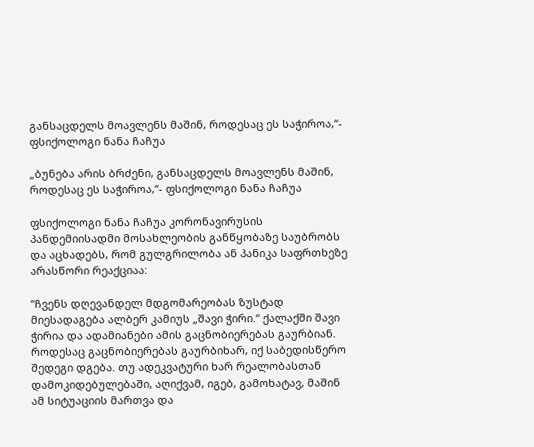განსაცდელს მოავლენს მაშინ, როდესაც ეს საჭიროა,“- ფსიქოლოგი ნანა ჩაჩუა

„ბუნება არის ბრძენი, განსაცდელს მოავლენს მაშინ, როდესაც ეს საჭიროა,“- ფსიქოლოგი ნანა ჩაჩუა

ფსიქოლოგი ნანა ჩაჩუა კორონავირუსის პანდემიისადმი მოსახლეობის განწყობაზე საუბრობს და აცხადებს, რომ გულგრილობა ან პანიკა საფრთხეზე არასწორი რეაქციაა:

“ჩვენს დღევანდელ მდგომარეობას ზუსტად მიესადაგება ალბერ კამიუს „შავი ჭირი.“ ქალაქში შავი ჭირია და ადამიანები ამის გაცნობიერებას გაურბიან. როდესაც გაცნობიერებას გაურბიხარ, იქ საბედისწერო შედეგი დგება. თუ ადეკვატური ხარ რეალობასთან დამოკიდებულებაში, აღიქვამ, იგებ, გამოხატავ, მაშინ ამ სიტუაციის მართვა და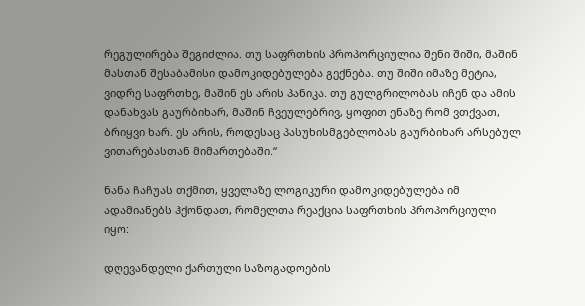რეგულირება შეგიძლია. თუ საფრთხის პროპორციულია შენი შიში, მაშინ მასთან შესაბამისი დამოკიდებულება გექნება. თუ შიში იმაზე მეტია, ვიდრე საფრთხე, მაშინ ეს არის პანიკა. თუ გულგრილობას იჩენ და ამის დანახვას გაურბიხარ, მაშინ ჩვეულებრივ, ყოფით ენაზე რომ ვთქვათ, ბრიყვი ხარ. ეს არის, როდესაც პასუხისმგებლობას გაურბიხარ არსებულ ვითარებასთან მიმართებაში.“

ნანა ჩაჩუას თქმით, ყველაზე ლოგიკური დამოკიდებულება იმ ადამიანებს ჰქონდათ, რომელთა რეაქცია საფრთხის პროპორციული იყო:

დღევანდელი ქართული საზოგადოების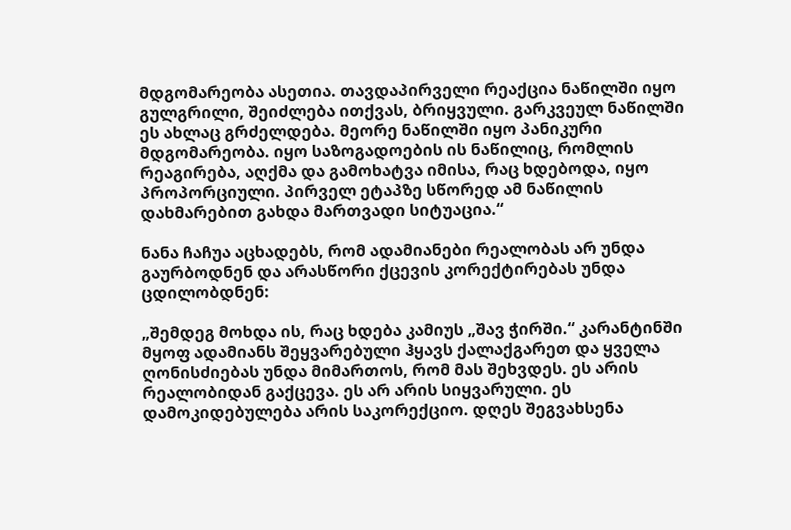მდგომარეობა ასეთია. თავდაპირველი რეაქცია ნაწილში იყო გულგრილი, შეიძლება ითქვას, ბრიყვული. გარკვეულ ნაწილში ეს ახლაც გრძელდება. მეორე ნაწილში იყო პანიკური მდგომარეობა. იყო საზოგადოების ის ნაწილიც, რომლის რეაგირება, აღქმა და გამოხატვა იმისა, რაც ხდებოდა, იყო პროპორციული. პირველ ეტაპზე სწორედ ამ ნაწილის დახმარებით გახდა მართვადი სიტუაცია.“

ნანა ჩაჩუა აცხადებს, რომ ადამიანები რეალობას არ უნდა გაურბოდნენ და არასწორი ქცევის კორექტირებას უნდა ცდილობდნენ:

„შემდეგ მოხდა ის, რაც ხდება კამიუს „შავ ჭირში.“ კარანტინში მყოფ ადამიანს შეყვარებული ჰყავს ქალაქგარეთ და ყველა ღონისძიებას უნდა მიმართოს, რომ მას შეხვდეს. ეს არის რეალობიდან გაქცევა. ეს არ არის სიყვარული. ეს დამოკიდებულება არის საკორექციო. დღეს შეგვახსენა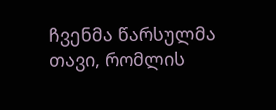ჩვენმა წარსულმა თავი, რომლის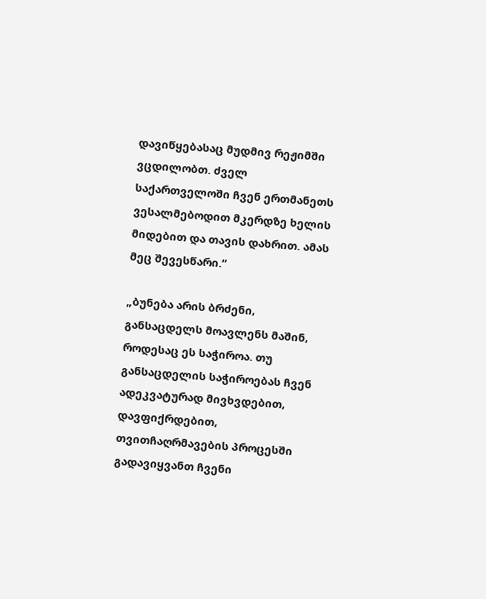დავიწყებასაც მუდმივ რეჟიმში ვცდილობთ. ძველ საქართველოში ჩვენ ერთმანეთს ვესალმებოდით მკერდზე ხელის მიდებით და თავის დახრით. ამას მეც შევესწარი.“

„ბუნება არის ბრძენი, განსაცდელს მოავლენს მაშინ, როდესაც ეს საჭიროა. თუ განსაცდელის საჭიროებას ჩვენ ადეკვატურად მივხვდებით, დავფიქრდებით, თვითჩაღრმავების პროცესში გადავიყვანთ ჩვენი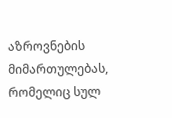აზროვნების მიმართულებას, რომელიც სულ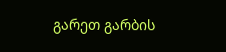გარეთ გარბის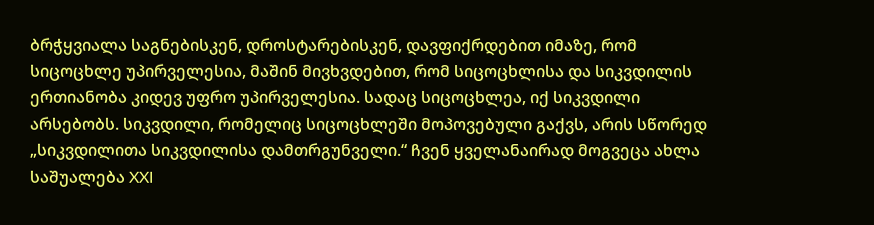ბრჭყვიალა საგნებისკენ, დროსტარებისკენ, დავფიქრდებით იმაზე, რომ სიცოცხლე უპირველესია, მაშინ მივხვდებით, რომ სიცოცხლისა და სიკვდილის ერთიანობა კიდევ უფრო უპირველესია. სადაც სიცოცხლეა, იქ სიკვდილი არსებობს. სიკვდილი, რომელიც სიცოცხლეში მოპოვებული გაქვს, არის სწორედ „სიკვდილითა სიკვდილისა დამთრგუნველი.“ ჩვენ ყველანაირად მოგვეცა ახლა საშუალება XXI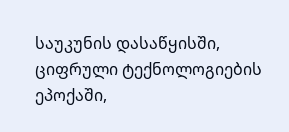საუკუნის დასაწყისში, ციფრული ტექნოლოგიების ეპოქაში,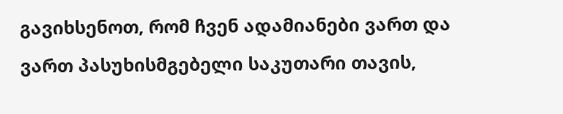გავიხსენოთ, რომ ჩვენ ადამიანები ვართ და ვართ პასუხისმგებელი საკუთარი თავის,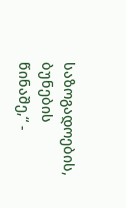საზოგადოების, ბუნების წინაშე,“ -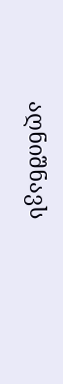აღნიშნავს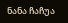ნანა ჩაჩუა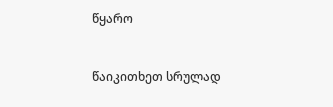წყარო


წაიკითხეთ სრულად